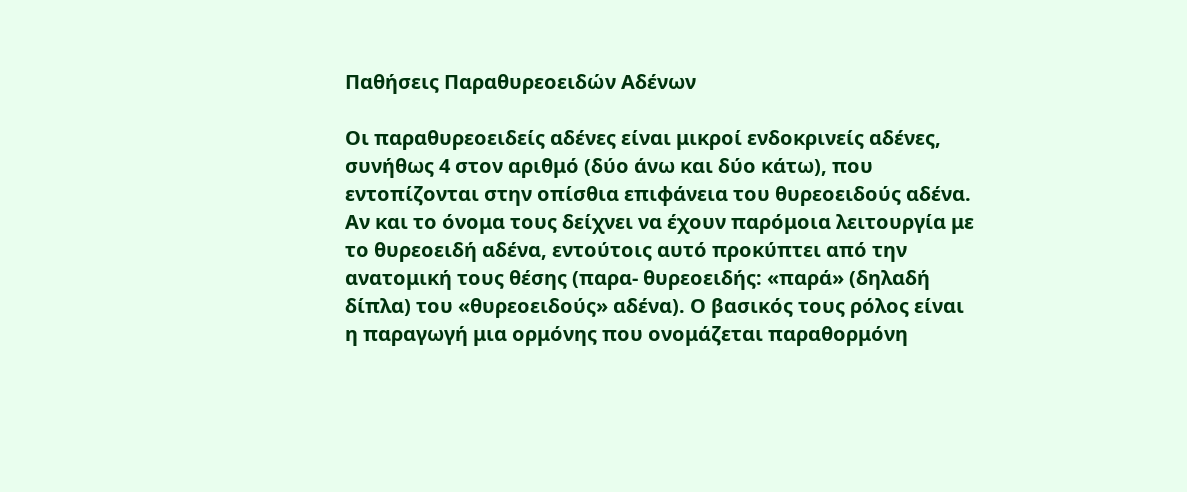Παθήσεις Παραθυρεοειδών Αδένων

Οι παραθυρεοειδείς αδένες είναι μικροί ενδοκρινείς αδένες, συνήθως 4 στον αριθμό (δύο άνω και δύο κάτω), που εντοπίζονται στην οπίσθια επιφάνεια του θυρεοειδούς αδένα. Αν και το όνομα τους δείχνει να έχουν παρόμοια λειτουργία με το θυρεοειδή αδένα, εντούτοις αυτό προκύπτει από την ανατομική τους θέσης (παρα- θυρεοειδής: «παρά» (δηλαδή δίπλα) του «θυρεοειδούς» αδένα). Ο βασικός τους ρόλος είναι η παραγωγή μια ορμόνης που ονομάζεται παραθορμόνη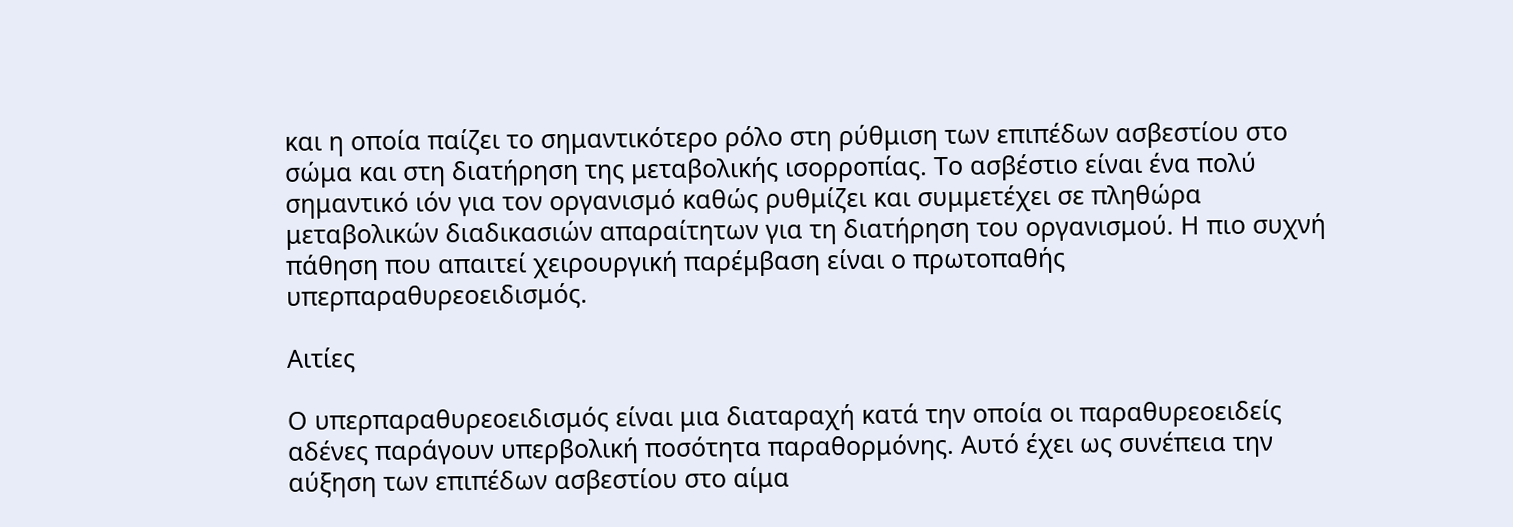και η οποία παίζει το σημαντικότερο ρόλο στη ρύθμιση των επιπέδων ασβεστίου στο σώμα και στη διατήρηση της μεταβολικής ισορροπίας. Το ασβέστιο είναι ένα πολύ σημαντικό ιόν για τον οργανισμό καθώς ρυθμίζει και συμμετέχει σε πληθώρα μεταβολικών διαδικασιών απαραίτητων για τη διατήρηση του οργανισμού. Η πιο συχνή πάθηση που απαιτεί χειρουργική παρέμβαση είναι ο πρωτοπαθής υπερπαραθυρεοειδισμός.

Αιτίες

Ο υπερπαραθυρεοειδισμός είναι μια διαταραχή κατά την οποία οι παραθυρεοειδείς αδένες παράγουν υπερβολική ποσότητα παραθορμόνης. Αυτό έχει ως συνέπεια την αύξηση των επιπέδων ασβεστίου στο αίμα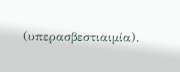(υπερασβεστιαιμία).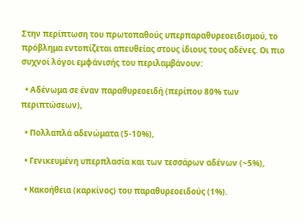Στην περίπτωση του πρωτοπαθούς υπερπαραθυρεοειδισμού, το πρόβλημα εντοπίζεται απευθείας στους ίδιους τους αδένες. Οι πιο συχνοί λόγοι εμφάνισής του περιλαμβάνουν:

  • Αδένωμα σε έναν παραθυρεοειδή (περίπου 80% των περιπτώσεων),

  • Πολλαπλά αδενώματα (5-10%),

  • Γενικευμένη υπερπλασία και των τεσσάρων αδένων (~5%),

  • Κακοήθεια (καρκίνος) του παραθυρεοειδούς (1%).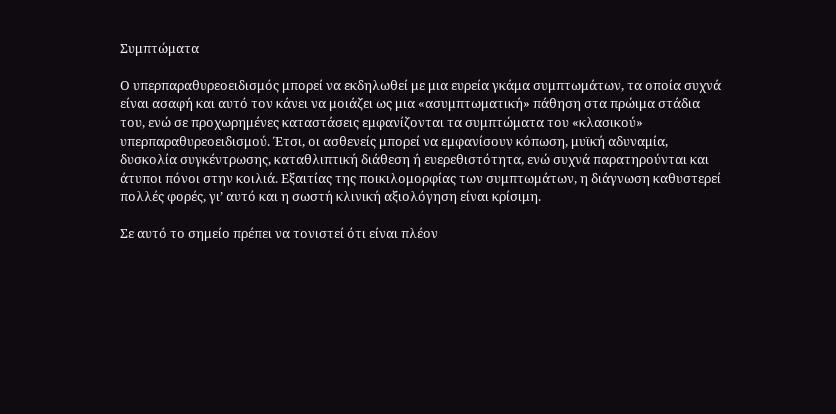Συμπτώματα

Ο υπερπαραθυρεοειδισμός μπορεί να εκδηλωθεί με μια ευρεία γκάμα συμπτωμάτων, τα οποία συχνά είναι ασαφή και αυτό τον κάνει να μοιάζει ως μια «ασυμπτωματική» πάθηση στα πρώιμα στάδια του, ενώ σε προχωρημένες καταστάσεις εμφανίζονται τα συμπτώματα του «κλασικού» υπερπαραθυρεοειδισμού. Έτσι, οι ασθενείς μπορεί να εμφανίσουν κόπωση, μυϊκή αδυναμία, δυσκολία συγκέντρωσης, καταθλιπτική διάθεση ή ευερεθιστότητα, ενώ συχνά παρατηρούνται και άτυποι πόνοι στην κοιλιά. Εξαιτίας της ποικιλομορφίας των συμπτωμάτων, η διάγνωση καθυστερεί πολλές φορές, γι’ αυτό και η σωστή κλινική αξιολόγηση είναι κρίσιμη.

Σε αυτό το σημείο πρέπει να τονιστεί ότι είναι πλέον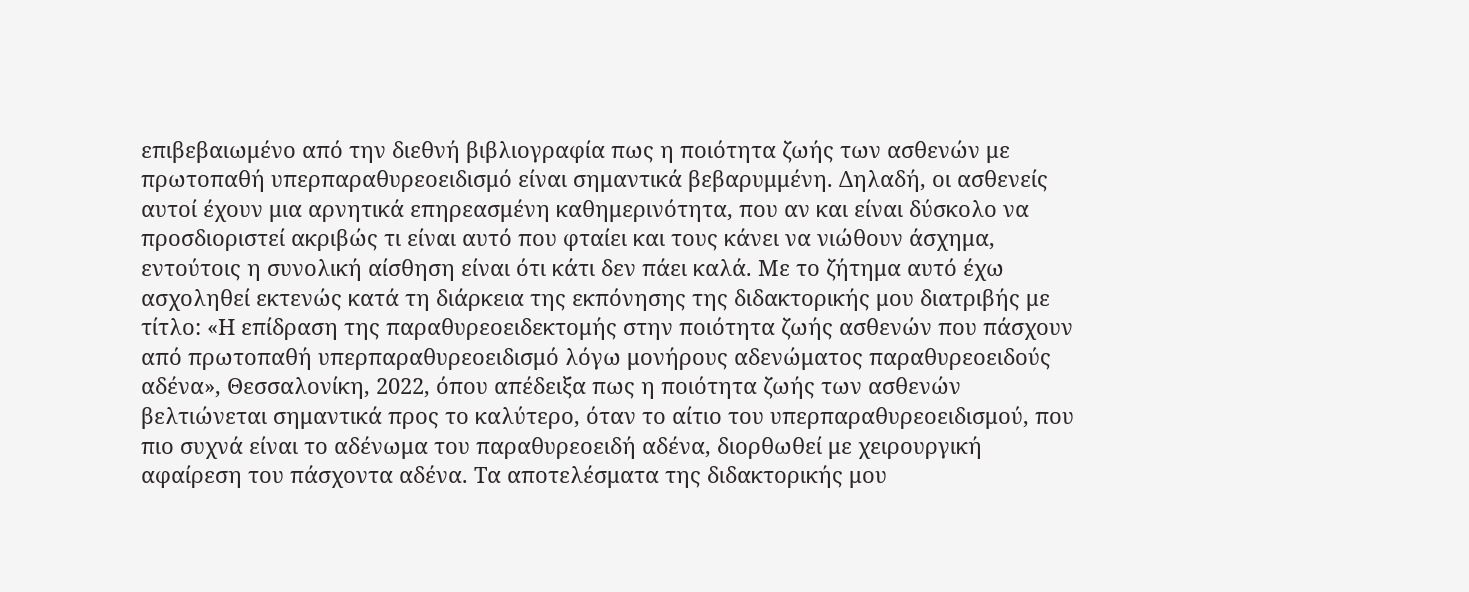επιβεβαιωμένο από την διεθνή βιβλιογραφία πως η ποιότητα ζωής των ασθενών με πρωτοπαθή υπερπαραθυρεοειδισμό είναι σημαντικά βεβαρυμμένη. Δηλαδή, οι ασθενείς αυτοί έχουν μια αρνητικά επηρεασμένη καθημερινότητα, που αν και είναι δύσκολο να προσδιοριστεί ακριβώς τι είναι αυτό που φταίει και τους κάνει να νιώθουν άσχημα, εντούτοις η συνολική αίσθηση είναι ότι κάτι δεν πάει καλά. Με το ζήτημα αυτό έχω ασχοληθεί εκτενώς κατά τη διάρκεια της εκπόνησης της διδακτορικής μου διατριβής με τίτλο: «Η επίδραση της παραθυρεοειδεκτομής στην ποιότητα ζωής ασθενών που πάσχουν από πρωτοπαθή υπερπαραθυρεοειδισμό λόγω μονήρους αδενώματος παραθυρεοειδούς αδένα», Θεσσαλονίκη, 2022, όπου απέδειξα πως η ποιότητα ζωής των ασθενών βελτιώνεται σημαντικά προς το καλύτερο, όταν το αίτιο του υπερπαραθυρεοειδισμού, που πιο συχνά είναι το αδένωμα του παραθυρεοειδή αδένα, διορθωθεί με χειρουργική αφαίρεση του πάσχοντα αδένα. Τα αποτελέσματα της διδακτορικής μου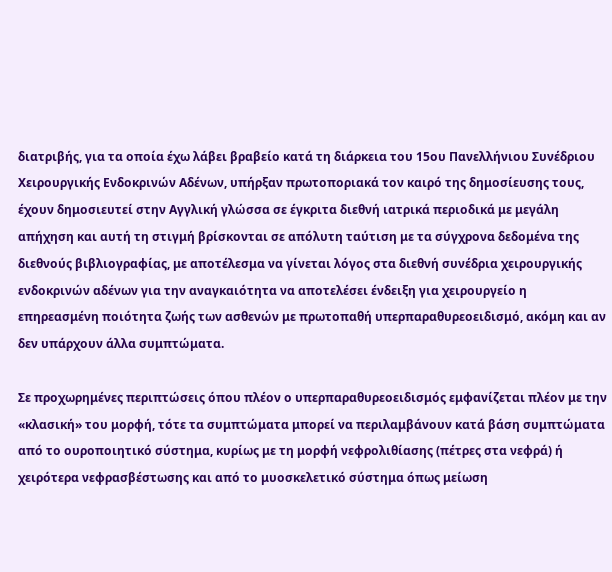διατριβής, για τα οποία έχω λάβει βραβείο κατά τη διάρκεια του 15ου Πανελλήνιου Συνέδριου Χειρουργικής Ενδοκρινών Αδένων, υπήρξαν πρωτοποριακά τον καιρό της δημοσίευσης τους, έχουν δημοσιευτεί στην Αγγλική γλώσσα σε έγκριτα διεθνή ιατρικά περιοδικά με μεγάλη απήχηση και αυτή τη στιγμή βρίσκονται σε απόλυτη ταύτιση με τα σύγχρονα δεδομένα της διεθνούς βιβλιογραφίας, με αποτέλεσμα να γίνεται λόγος στα διεθνή συνέδρια χειρουργικής ενδοκρινών αδένων για την αναγκαιότητα να αποτελέσει ένδειξη για χειρουργείο η επηρεασμένη ποιότητα ζωής των ασθενών με πρωτοπαθή υπερπαραθυρεοειδισμό, ακόμη και αν δεν υπάρχουν άλλα συμπτώματα.

Σε προχωρημένες περιπτώσεις όπου πλέον ο υπερπαραθυρεοειδισμός εμφανίζεται πλέον με την «κλασική» του μορφή, τότε τα συμπτώματα μπορεί να περιλαμβάνουν κατά βάση συμπτώματα από το ουροποιητικό σύστημα, κυρίως με τη μορφή νεφρολιθίασης (πέτρες στα νεφρά) ή χειρότερα νεφρασβέστωσης και από το μυοσκελετικό σύστημα όπως μείωση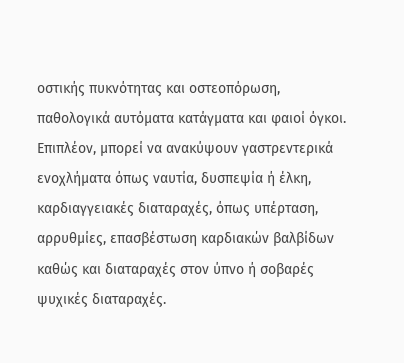οστικής πυκνότητας και οστεοπόρωση, παθολογικά αυτόματα κατάγματα και φαιοί όγκοι. Επιπλέον, μπορεί να ανακύψουν γαστρεντερικά ενοχλήματα όπως ναυτία, δυσπεψία ή έλκη, καρδιαγγειακές διαταραχές, όπως υπέρταση, αρρυθμίες, επασβέστωση καρδιακών βαλβίδων καθώς και διαταραχές στον ύπνο ή σοβαρές ψυχικές διαταραχές.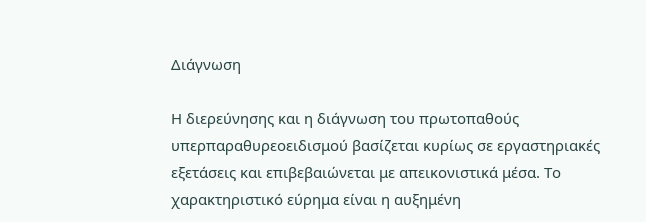Διάγνωση

Η διερεύνησης και η διάγνωση του πρωτοπαθούς υπερπαραθυρεοειδισμού βασίζεται κυρίως σε εργαστηριακές εξετάσεις και επιβεβαιώνεται με απεικονιστικά μέσα. Το χαρακτηριστικό εύρημα είναι η αυξημένη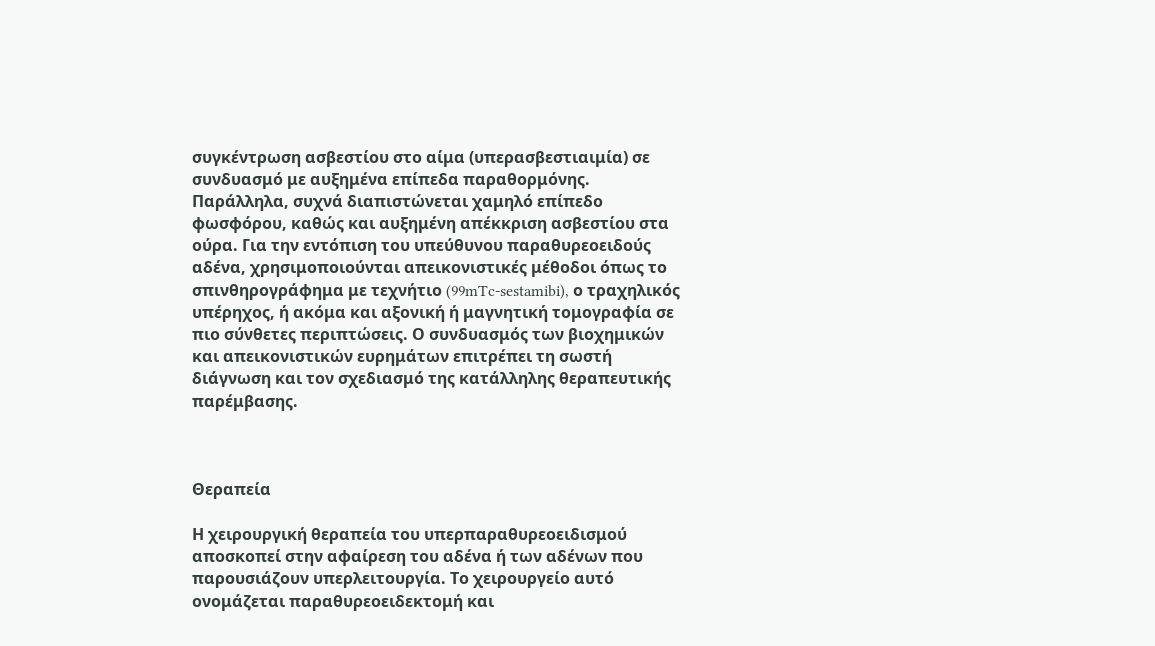συγκέντρωση ασβεστίου στο αίμα (υπερασβεστιαιμία) σε συνδυασμό με αυξημένα επίπεδα παραθορμόνης. Παράλληλα, συχνά διαπιστώνεται χαμηλό επίπεδο φωσφόρου, καθώς και αυξημένη απέκκριση ασβεστίου στα ούρα. Για την εντόπιση του υπεύθυνου παραθυρεοειδούς αδένα, χρησιμοποιούνται απεικονιστικές μέθοδοι όπως το σπινθηρογράφημα με τεχνήτιο (99mTc-sestamibi), ο τραχηλικός υπέρηχος, ή ακόμα και αξονική ή μαγνητική τομογραφία σε πιο σύνθετες περιπτώσεις. Ο συνδυασμός των βιοχημικών και απεικονιστικών ευρημάτων επιτρέπει τη σωστή διάγνωση και τον σχεδιασμό της κατάλληλης θεραπευτικής παρέμβασης.



Θεραπεία

Η χειρουργική θεραπεία του υπερπαραθυρεοειδισμού αποσκοπεί στην αφαίρεση του αδένα ή των αδένων που παρουσιάζουν υπερλειτουργία. Το χειρουργείο αυτό ονομάζεται παραθυρεοειδεκτομή και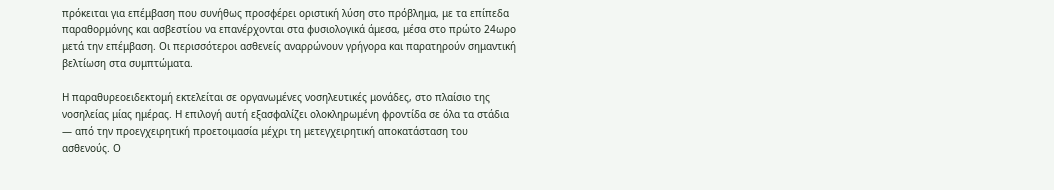πρόκειται για επέμβαση που συνήθως προσφέρει οριστική λύση στο πρόβλημα, με τα επίπεδα παραθορμόνης και ασβεστίου να επανέρχονται στα φυσιολογικά άμεσα, μέσα στο πρώτο 24ωρο μετά την επέμβαση. Οι περισσότεροι ασθενείς αναρρώνουν γρήγορα και παρατηρούν σημαντική βελτίωση στα συμπτώματα.

Η παραθυρεοειδεκτομή εκτελείται σε οργανωμένες νοσηλευτικές μονάδες, στο πλαίσιο της νοσηλείας μίας ημέρας. Η επιλογή αυτή εξασφαλίζει ολοκληρωμένη φροντίδα σε όλα τα στάδια — από την προεγχειρητική προετοιμασία μέχρι τη μετεγχειρητική αποκατάσταση του ασθενούς. Ο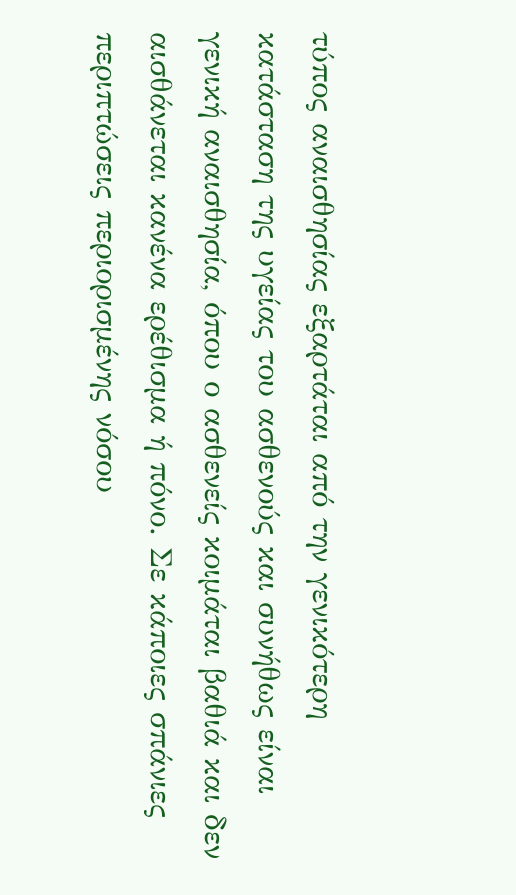τύπος αναισθησίας εξαρτάται από την γενικότερη κατάσταση της υγείας του ασθενούς και συνήθως είναι γενική αναισθησία, όπου ο ασθενείς κοιμάται βαθιά και δεν αισθάνεται κανένα ερέθισμα ή πόνο. Σε κάποιες σπάνιες περιπτώσεις περιορισμένης νόσου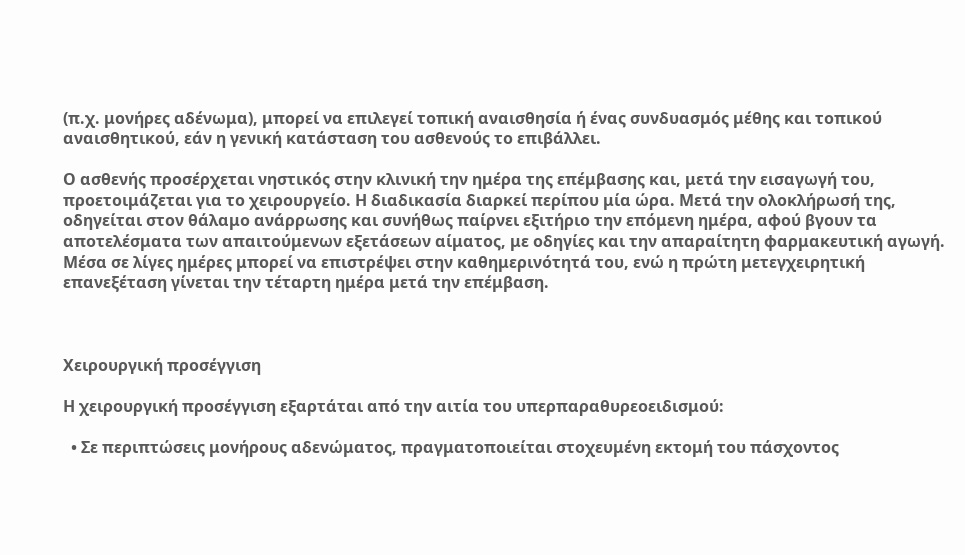(π.χ. μονήρες αδένωμα), μπορεί να επιλεγεί τοπική αναισθησία ή ένας συνδυασμός μέθης και τοπικού αναισθητικού, εάν η γενική κατάσταση του ασθενούς το επιβάλλει.

Ο ασθενής προσέρχεται νηστικός στην κλινική την ημέρα της επέμβασης και, μετά την εισαγωγή του, προετοιμάζεται για το χειρουργείο. Η διαδικασία διαρκεί περίπου μία ώρα. Μετά την ολοκλήρωσή της, οδηγείται στον θάλαμο ανάρρωσης και συνήθως παίρνει εξιτήριο την επόμενη ημέρα, αφού βγουν τα αποτελέσματα των απαιτούμενων εξετάσεων αίματος, με οδηγίες και την απαραίτητη φαρμακευτική αγωγή. Μέσα σε λίγες ημέρες μπορεί να επιστρέψει στην καθημερινότητά του, ενώ η πρώτη μετεγχειρητική επανεξέταση γίνεται την τέταρτη ημέρα μετά την επέμβαση.



Χειρουργική προσέγγιση

Η χειρουργική προσέγγιση εξαρτάται από την αιτία του υπερπαραθυρεοειδισμού:

  • Σε περιπτώσεις μονήρους αδενώματος, πραγματοποιείται στοχευμένη εκτομή του πάσχοντος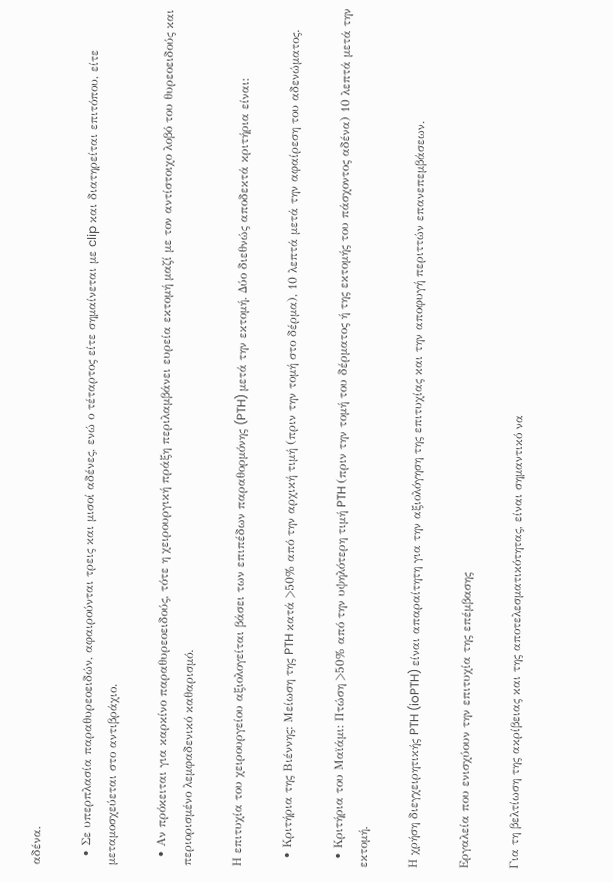αδένα.

  • Σε υπερπλασία παραθυρεοειδών, αφαιρούνται τρεις και μισοί αδένες, ενώ ο τέταρτος είτε σημαίνεται με clip και διατηρείται επιτόπου, είτε μεταμοσχεύεται στο αντιβράχιο.

  • Αν πρόκειται για καρκίνο παραθυρεοειδούς, τότε η χειρουργική πράξη περιλαμβάνει ευρεία εκτομή μαζί με τον αντίστοιχο λοβό του θυρεοειδούς και περιορισμένο λεμφαδενικό καθαρισμό.

Η επιτυχία του χειρουργείου αξιολογείται βάσει των επιπέδων παραθορμόνης (PTH) μετά την εκτομή. Δύο διεθνώς αποδεκτά κριτήρια είναι:

  • Κριτήρια της Βιέννης: Μείωση της PTH κατά >50% από την αρχική τιμή (πριν την τομή στο δέρμα), 10 λεπτά μετά την αφαίρεση του αδενώματος.

  • Κριτήρια του Μαϊάμι: Πτώση >50% από την υψηλότερη τιμή PTH (πριν την τομή του δέρματος ή της εκτομής του πάσχοντος αδένα) 10 λεπτά μετά την εκτομή.

Η χρήση διεγχειρητικής PTH (ioPTH) είναι απαραίτητη για την αξιολόγηση της επιτυχίας και την αποφυγή περιττών επανεπεμβάσεων.

Εργαλεία που ενισχύουν την επιτυχία της επέμβασης

Για τη βελτίωση της ακρίβειας και της αποτελεσματικότητας, είναι σημαντικό να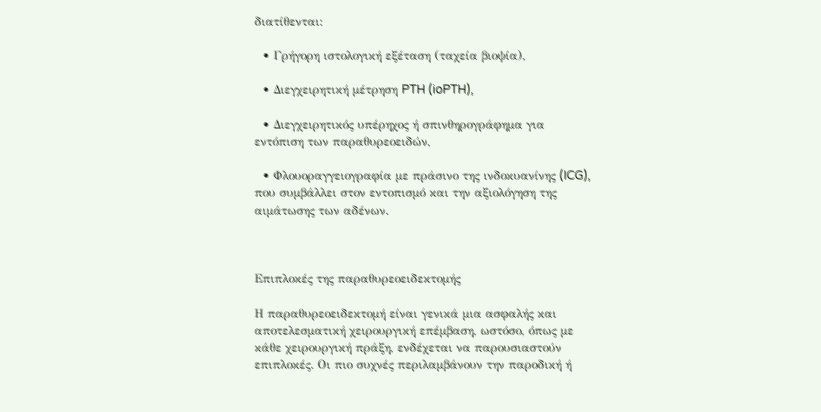διατίθενται:

  • Γρήγορη ιστολογική εξέταση (ταχεία βιοψία),

  • Διεγχειρητική μέτρηση PTH (ioPTH),

  • Διεγχειρητικός υπέρηχος ή σπινθηρογράφημα για εντόπιση των παραθυρεοειδών,

  • Φλουοραγγειογραφία με πράσινο της ινδοκυανίνης (ICG), που συμβάλλει στον εντοπισμό και την αξιολόγηση της αιμάτωσης των αδένων.



Επιπλοκές της παραθυρεοειδεκτομής

Η παραθυρεοειδεκτομή είναι γενικά μια ασφαλής και αποτελεσματική χειρουργική επέμβαση, ωστόσο, όπως με κάθε χειρουργική πράξη, ενδέχεται να παρουσιαστούν επιπλοκές. Οι πιο συχνές περιλαμβάνουν την παροδική ή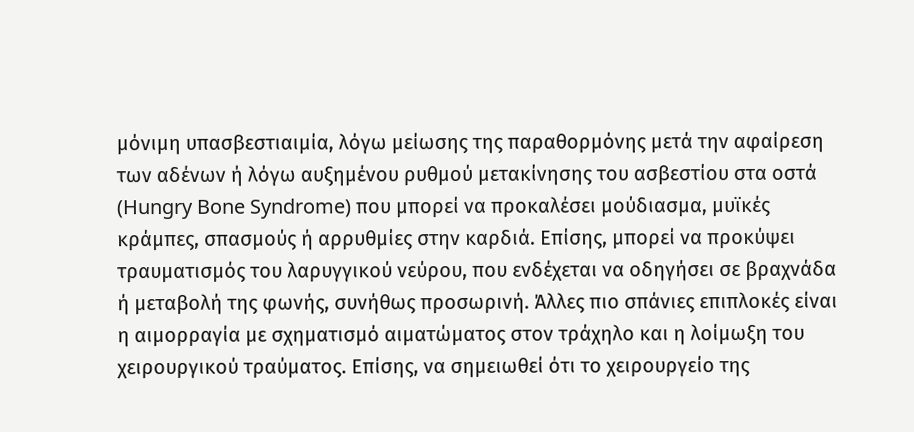μόνιμη υπασβεστιαιμία, λόγω μείωσης της παραθορμόνης μετά την αφαίρεση των αδένων ή λόγω αυξημένου ρυθμού μετακίνησης του ασβεστίου στα οστά (Hungry Bone Syndrome) που μπορεί να προκαλέσει μούδιασμα, μυϊκές κράμπες, σπασμούς ή αρρυθμίες στην καρδιά. Επίσης, μπορεί να προκύψει τραυματισμός του λαρυγγικού νεύρου, που ενδέχεται να οδηγήσει σε βραχνάδα ή μεταβολή της φωνής, συνήθως προσωρινή. Άλλες πιο σπάνιες επιπλοκές είναι η αιμορραγία με σχηματισμό αιματώματος στον τράχηλο και η λοίμωξη του χειρουργικού τραύματος. Επίσης, να σημειωθεί ότι το χειρουργείο της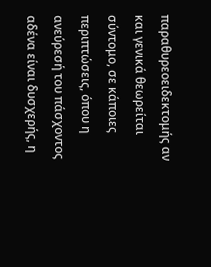παραθυρεοειδεκτομής αν και γενικά θεωρείται σύντομο, σε κάποιες περιπτώσεις, όπου η ανεύρεσή του πάσχοντος αδένα είναι δυσχερής, η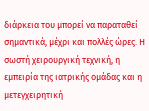διάρκεια του μπορεί να παραταθεί σημαντικά, μέχρι και πολλές ώρες. Η σωστή χειρουργική τεχνική, η εμπειρία της ιατρικής ομάδας και η μετεγχειρητική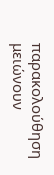παρακολούθηση μειώνουν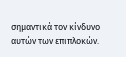σημαντικά τον κίνδυνο αυτών των επιπλοκών.